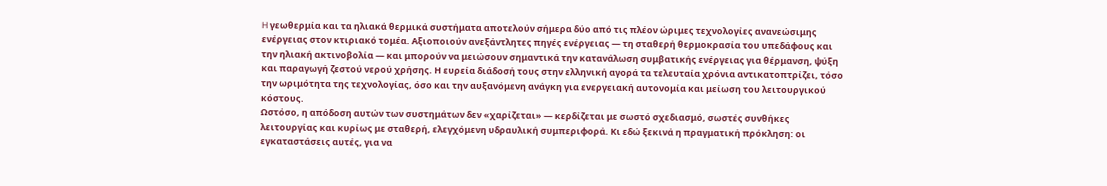H γεωθερμία και τα ηλιακά θερμικά συστήματα αποτελούν σήμερα δύο από τις πλέον ώριμες τεχνολογίες ανανεώσιμης ενέργειας στον κτιριακό τομέα. Αξιοποιούν ανεξάντλητες πηγές ενέργειας — τη σταθερή θερμοκρασία του υπεδάφους και την ηλιακή ακτινοβολία — και μπορούν να μειώσουν σημαντικά την κατανάλωση συμβατικής ενέργειας για θέρμανση, ψύξη και παραγωγή ζεστού νερού χρήσης. Η ευρεία διάδοσή τους στην ελληνική αγορά τα τελευταία χρόνια αντικατοπτρίζει, τόσο την ωριμότητα της τεχνολογίας, όσο και την αυξανόμενη ανάγκη για ενεργειακή αυτονομία και μείωση του λειτουργικού κόστους.
Ωστόσο, η απόδοση αυτών των συστημάτων δεν «χαρίζεται» — κερδίζεται με σωστό σχεδιασμό, σωστές συνθήκες λειτουργίας και κυρίως με σταθερή, ελεγχόμενη υδραυλική συμπεριφορά. Κι εδώ ξεκινά η πραγματική πρόκληση: οι εγκαταστάσεις αυτές, για να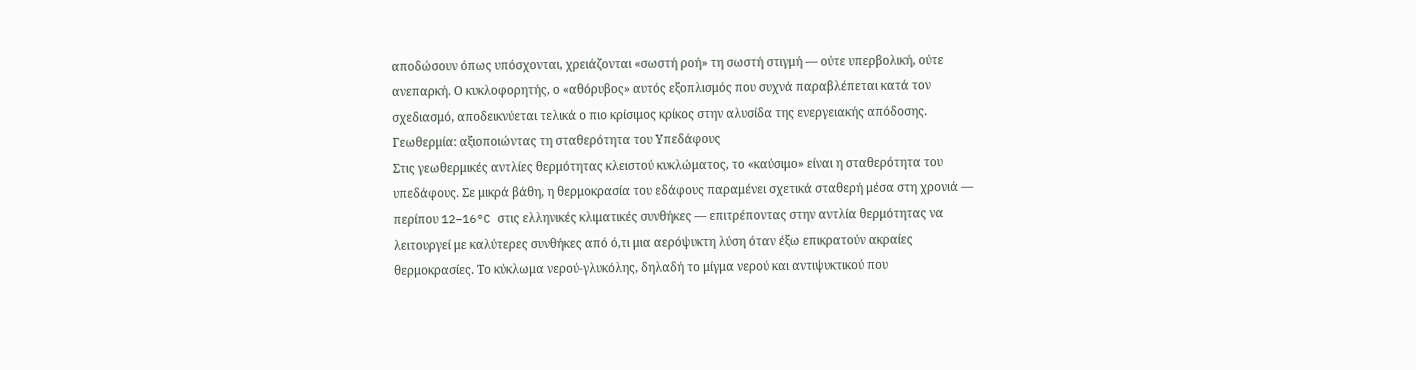αποδώσουν όπως υπόσχονται, χρειάζονται «σωστή ροή» τη σωστή στιγμή — ούτε υπερβολική, ούτε ανεπαρκή. Ο κυκλοφορητής, ο «αθόρυβος» αυτός εξοπλισμός που συχνά παραβλέπεται κατά τον σχεδιασμό, αποδεικνύεται τελικά ο πιο κρίσιμος κρίκος στην αλυσίδα της ενεργειακής απόδοσης.
Γεωθερμία: αξιοποιώντας τη σταθερότητα του Υπεδάφους
Στις γεωθερμικές αντλίες θερμότητας κλειστού κυκλώματος, το «καύσιμο» είναι η σταθερότητα του υπεδάφους. Σε μικρά βάθη, η θερμοκρασία του εδάφους παραμένει σχετικά σταθερή μέσα στη χρονιά — περίπου 12–16°C στις ελληνικές κλιματικές συνθήκες — επιτρέποντας στην αντλία θερμότητας να λειτουργεί με καλύτερες συνθήκες από ό,τι μια αερόψυκτη λύση όταν έξω επικρατούν ακραίες θερμοκρασίες. Το κύκλωμα νερού-γλυκόλης, δηλαδή το μίγμα νερού και αντιψυκτικού που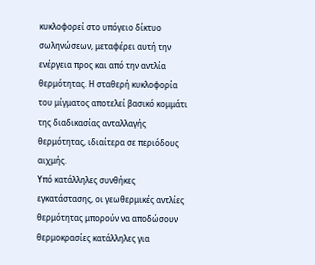κυκλοφορεί στο υπόγειο δίκτυο σωληνώσεων, μεταφέρει αυτή την ενέργεια προς και από την αντλία θερμότητας. Η σταθερή κυκλοφορία του μίγματος αποτελεί βασικό κομμάτι της διαδικασίας ανταλλαγής θερμότητας, ιδιαίτερα σε περιόδους αιχμής.
Υπό κατάλληλες συνθήκες εγκατάστασης, οι γεωθερμικές αντλίες θερμότητας μπορούν να αποδώσουν θερμοκρασίες κατάλληλες για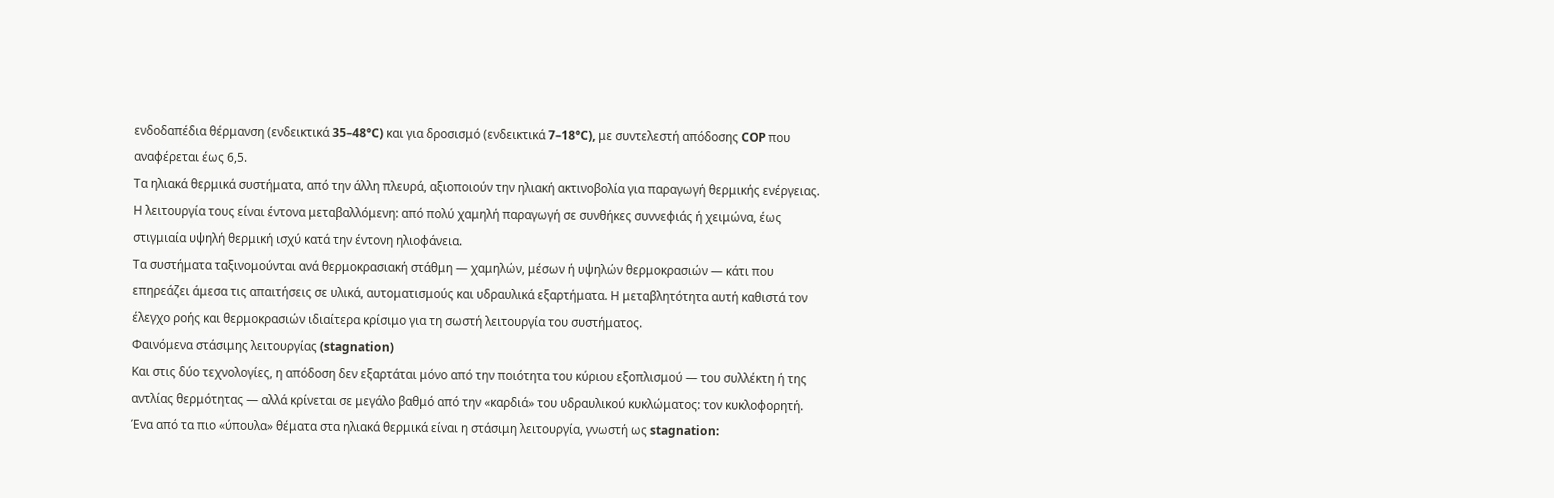ενδοδαπέδια θέρμανση (ενδεικτικά 35–48°C) και για δροσισμό (ενδεικτικά 7–18°C), με συντελεστή απόδοσης COP που αναφέρεται έως 6,5.
Τα ηλιακά θερμικά συστήματα, από την άλλη πλευρά, αξιοποιούν την ηλιακή ακτινοβολία για παραγωγή θερμικής ενέργειας. Η λειτουργία τους είναι έντονα μεταβαλλόμενη: από πολύ χαμηλή παραγωγή σε συνθήκες συννεφιάς ή χειμώνα, έως στιγμιαία υψηλή θερμική ισχύ κατά την έντονη ηλιοφάνεια.
Τα συστήματα ταξινομούνται ανά θερμοκρασιακή στάθμη — χαμηλών, μέσων ή υψηλών θερμοκρασιών — κάτι που επηρεάζει άμεσα τις απαιτήσεις σε υλικά, αυτοματισμούς και υδραυλικά εξαρτήματα. Η μεταβλητότητα αυτή καθιστά τον έλεγχο ροής και θερμοκρασιών ιδιαίτερα κρίσιμο για τη σωστή λειτουργία του συστήματος.
Φαινόμενα στάσιμης λειτουργίας (stagnation)
Και στις δύο τεχνολογίες, η απόδοση δεν εξαρτάται μόνο από την ποιότητα του κύριου εξοπλισμού — του συλλέκτη ή της αντλίας θερμότητας — αλλά κρίνεται σε μεγάλο βαθμό από την «καρδιά» του υδραυλικού κυκλώματος: τον κυκλοφορητή.
Ένα από τα πιο «ύπουλα» θέματα στα ηλιακά θερμικά είναι η στάσιμη λειτουργία, γνωστή ως stagnation: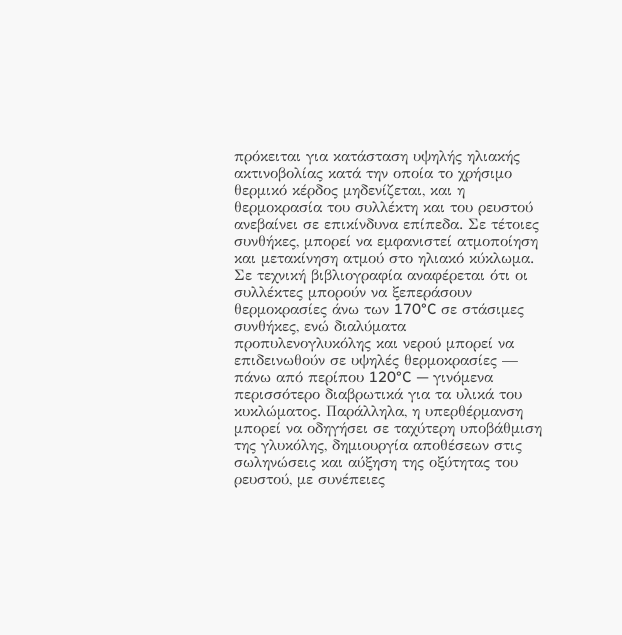πρόκειται για κατάσταση υψηλής ηλιακής ακτινοβολίας κατά την οποία το χρήσιμο θερμικό κέρδος μηδενίζεται, και η θερμοκρασία του συλλέκτη και του ρευστού ανεβαίνει σε επικίνδυνα επίπεδα. Σε τέτοιες συνθήκες, μπορεί να εμφανιστεί ατμοποίηση και μετακίνηση ατμού στο ηλιακό κύκλωμα.
Σε τεχνική βιβλιογραφία αναφέρεται ότι οι συλλέκτες μπορούν να ξεπεράσουν θερμοκρασίες άνω των 170°C σε στάσιμες συνθήκες, ενώ διαλύματα προπυλενογλυκόλης και νερού μπορεί να επιδεινωθούν σε υψηλές θερμοκρασίες — πάνω από περίπου 120°C — γινόμενα περισσότερο διαβρωτικά για τα υλικά του κυκλώματος. Παράλληλα, η υπερθέρμανση μπορεί να οδηγήσει σε ταχύτερη υποβάθμιση της γλυκόλης, δημιουργία αποθέσεων στις σωληνώσεις και αύξηση της οξύτητας του ρευστού, με συνέπειες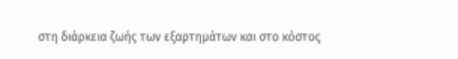στη διάρκεια ζωής των εξαρτημάτων και στο κόστος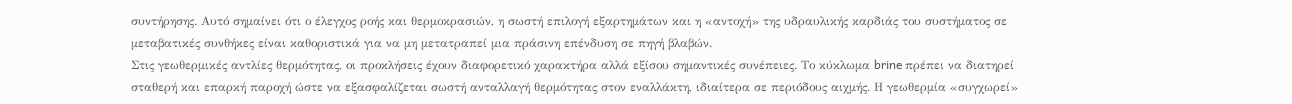συντήρησης. Αυτό σημαίνει ότι ο έλεγχος ροής και θερμοκρασιών, η σωστή επιλογή εξαρτημάτων και η «αντοχή» της υδραυλικής καρδιάς του συστήματος σε μεταβατικές συνθήκες είναι καθοριστικά για να μη μετατραπεί μια πράσινη επένδυση σε πηγή βλαβών.
Στις γεωθερμικές αντλίες θερμότητας, οι προκλήσεις έχουν διαφορετικό χαρακτήρα αλλά εξίσου σημαντικές συνέπειες. Το κύκλωμα brine πρέπει να διατηρεί σταθερή και επαρκή παροχή ώστε να εξασφαλίζεται σωστή ανταλλαγή θερμότητας στον εναλλάκτη, ιδιαίτερα σε περιόδους αιχμής. Η γεωθερμία «συγχωρεί»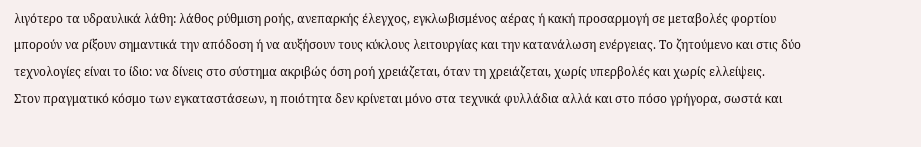λιγότερο τα υδραυλικά λάθη: λάθος ρύθμιση ροής, ανεπαρκής έλεγχος, εγκλωβισμένος αέρας ή κακή προσαρμογή σε μεταβολές φορτίου μπορούν να ρίξουν σημαντικά την απόδοση ή να αυξήσουν τους κύκλους λειτουργίας και την κατανάλωση ενέργειας. Το ζητούμενο και στις δύο τεχνολογίες είναι το ίδιο: να δίνεις στο σύστημα ακριβώς όση ροή χρειάζεται, όταν τη χρειάζεται, χωρίς υπερβολές και χωρίς ελλείψεις.
Στον πραγματικό κόσμο των εγκαταστάσεων, η ποιότητα δεν κρίνεται μόνο στα τεχνικά φυλλάδια αλλά και στο πόσο γρήγορα, σωστά και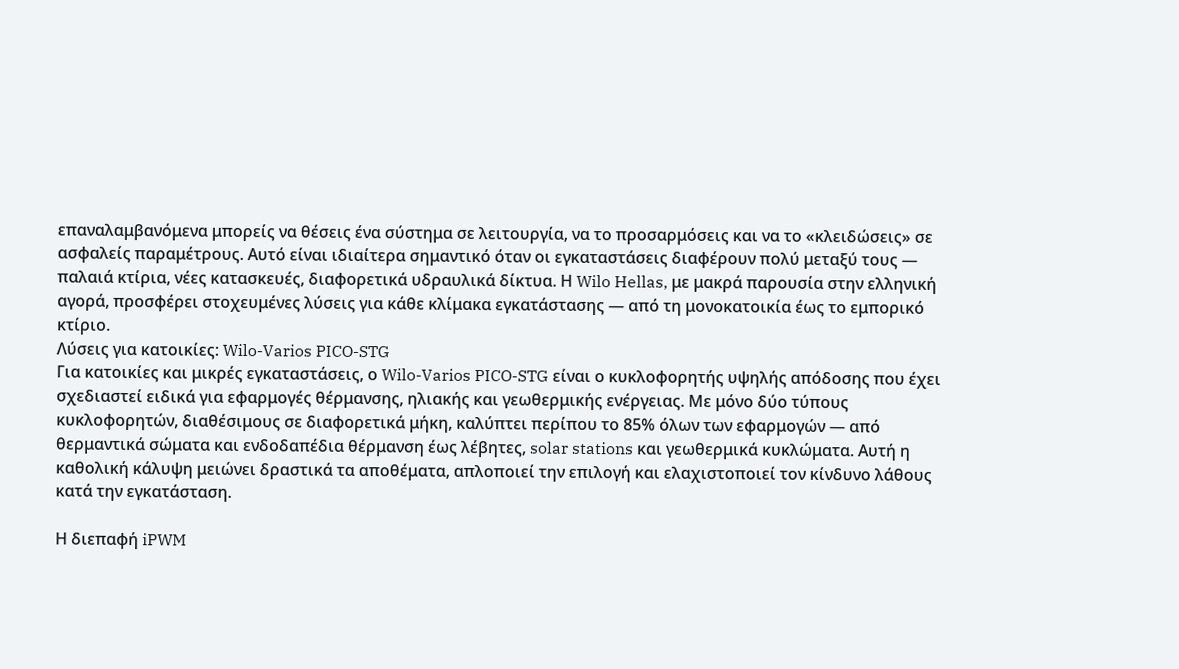επαναλαμβανόμενα μπορείς να θέσεις ένα σύστημα σε λειτουργία, να το προσαρμόσεις και να το «κλειδώσεις» σε ασφαλείς παραμέτρους. Αυτό είναι ιδιαίτερα σημαντικό όταν οι εγκαταστάσεις διαφέρουν πολύ μεταξύ τους — παλαιά κτίρια, νέες κατασκευές, διαφορετικά υδραυλικά δίκτυα. Η Wilo Hellas, με μακρά παρουσία στην ελληνική αγορά, προσφέρει στοχευμένες λύσεις για κάθε κλίμακα εγκατάστασης — από τη μονοκατοικία έως το εμπορικό κτίριο.
Λύσεις για κατοικίες: Wilo-Varios PICO-STG
Για κατοικίες και μικρές εγκαταστάσεις, ο Wilo-Varios PICO-STG είναι ο κυκλοφορητής υψηλής απόδοσης που έχει σχεδιαστεί ειδικά για εφαρμογές θέρμανσης, ηλιακής και γεωθερμικής ενέργειας. Με μόνο δύο τύπους κυκλοφορητών, διαθέσιμους σε διαφορετικά μήκη, καλύπτει περίπου το 85% όλων των εφαρμογών — από θερμαντικά σώματα και ενδοδαπέδια θέρμανση έως λέβητες, solar stations και γεωθερμικά κυκλώματα. Αυτή η καθολική κάλυψη μειώνει δραστικά τα αποθέματα, απλοποιεί την επιλογή και ελαχιστοποιεί τον κίνδυνο λάθους κατά την εγκατάσταση.

Η διεπαφή iPWM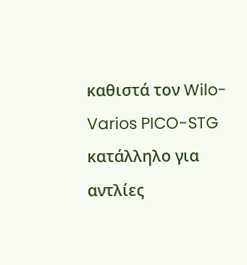καθιστά τον Wilo-Varios PICO-STG κατάλληλο για αντλίες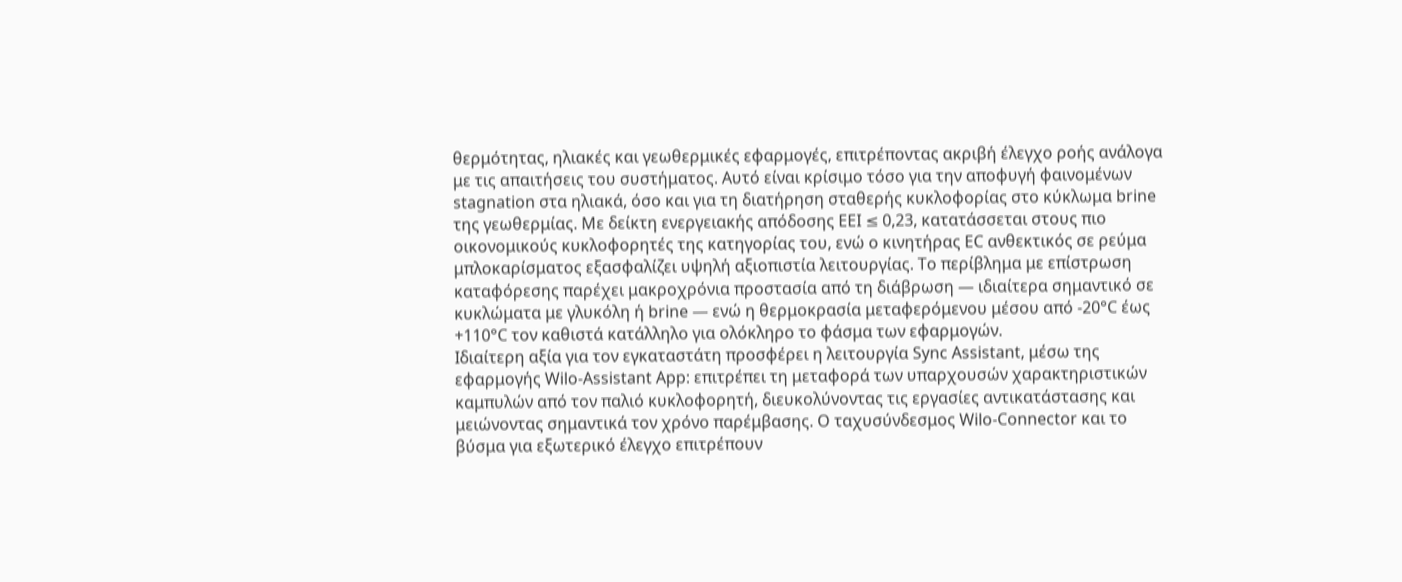θερμότητας, ηλιακές και γεωθερμικές εφαρμογές, επιτρέποντας ακριβή έλεγχο ροής ανάλογα με τις απαιτήσεις του συστήματος. Αυτό είναι κρίσιμο τόσο για την αποφυγή φαινομένων stagnation στα ηλιακά, όσο και για τη διατήρηση σταθερής κυκλοφορίας στο κύκλωμα brine της γεωθερμίας. Με δείκτη ενεργειακής απόδοσης EEI ≤ 0,23, κατατάσσεται στους πιο οικονομικούς κυκλοφορητές της κατηγορίας του, ενώ ο κινητήρας EC ανθεκτικός σε ρεύμα μπλοκαρίσματος εξασφαλίζει υψηλή αξιοπιστία λειτουργίας. Το περίβλημα με επίστρωση καταφόρεσης παρέχει μακροχρόνια προστασία από τη διάβρωση — ιδιαίτερα σημαντικό σε κυκλώματα με γλυκόλη ή brine — ενώ η θερμοκρασία μεταφερόμενου μέσου από -20°C έως +110°C τον καθιστά κατάλληλο για ολόκληρο το φάσμα των εφαρμογών.
Ιδιαίτερη αξία για τον εγκαταστάτη προσφέρει η λειτουργία Sync Assistant, μέσω της εφαρμογής Wilo-Assistant App: επιτρέπει τη μεταφορά των υπαρχουσών χαρακτηριστικών καμπυλών από τον παλιό κυκλοφορητή, διευκολύνοντας τις εργασίες αντικατάστασης και μειώνοντας σημαντικά τον χρόνο παρέμβασης. Ο ταχυσύνδεσμος Wilo-Connector και το βύσμα για εξωτερικό έλεγχο επιτρέπουν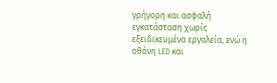γρήγορη και ασφαλή εγκατάσταση χωρίς εξειδικευμένα εργαλεία, ενώ η οθόνη LED και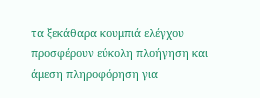τα ξεκάθαρα κουμπιά ελέγχου προσφέρουν εύκολη πλοήγηση και άμεση πληροφόρηση για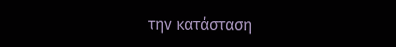την κατάσταση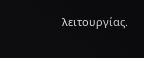λειτουργίας.